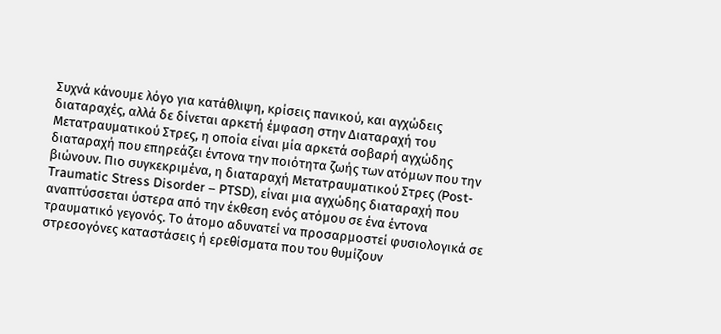Συχνά κάνουμε λόγο για κατάθλιψη, κρίσεις πανικού, και αγχώδεις διαταραχές, αλλά δε δίνεται αρκετή έμφαση στην Διαταραχή του Μετατραυματικού Στρες, η οποία είναι μία αρκετά σοβαρή αγχώδης διαταραχή που επηρεάζει έντονα την ποιότητα ζωής των ατόμων που την βιώνουν. Πιο συγκεκριμένα, η διαταραχή Μετατραυματικού Στρες (Post-Traumatic Stress Disorder – PTSD), είναι μια αγχώδης διαταραχή που αναπτύσσεται ύστερα από την έκθεση ενός ατόμου σε ένα έντονα τραυματικό γεγονός. Το άτομο αδυνατεί να προσαρμοστεί φυσιολογικά σε στρεσογόνες καταστάσεις ή ερεθίσματα που του θυμίζουν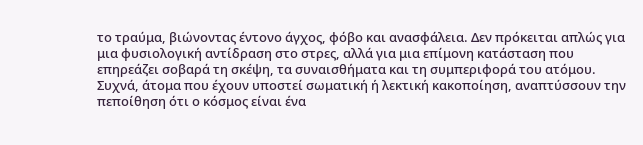το τραύμα, βιώνοντας έντονο άγχος, φόβο και ανασφάλεια. Δεν πρόκειται απλώς για μια φυσιολογική αντίδραση στο στρες, αλλά για μια επίμονη κατάσταση που επηρεάζει σοβαρά τη σκέψη, τα συναισθήματα και τη συμπεριφορά του ατόμου.
Συχνά, άτομα που έχουν υποστεί σωματική ή λεκτική κακοποίηση, αναπτύσσουν την πεποίθηση ότι ο κόσμος είναι ένα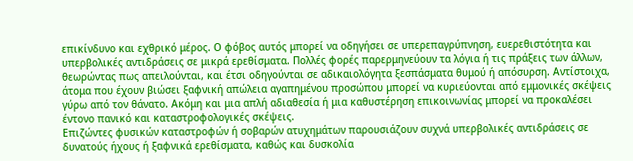επικίνδυνο και εχθρικό μέρος. Ο φόβος αυτός μπορεί να οδηγήσει σε υπερεπαγρύπνηση, ευερεθιστότητα και υπερβολικές αντιδράσεις σε μικρά ερεθίσματα. Πολλές φορές παρερμηνεύουν τα λόγια ή τις πράξεις των άλλων, θεωρώντας πως απειλούνται, και έτσι οδηγούνται σε αδικαιολόγητα ξεσπάσματα θυμού ή απόσυρση. Αντίστοιχα, άτομα που έχουν βιώσει ξαφνική απώλεια αγαπημένου προσώπου μπορεί να κυριεύονται από εμμονικές σκέψεις γύρω από τον θάνατο. Ακόμη και μια απλή αδιαθεσία ή μια καθυστέρηση επικοινωνίας μπορεί να προκαλέσει έντονο πανικό και καταστροφολογικές σκέψεις.
Επιζώντες φυσικών καταστροφών ή σοβαρών ατυχημάτων παρουσιάζουν συχνά υπερβολικές αντιδράσεις σε δυνατούς ήχους ή ξαφνικά ερεθίσματα, καθώς και δυσκολία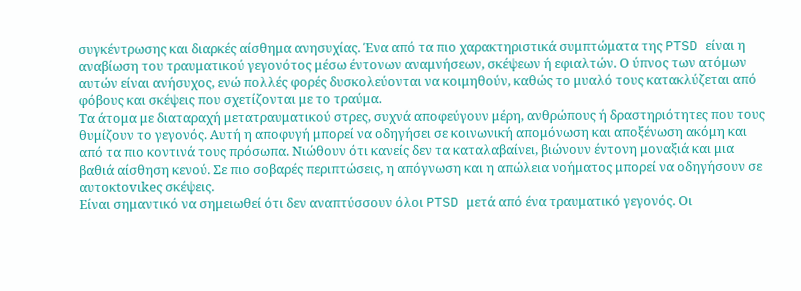συγκέντρωσης και διαρκές αίσθημα ανησυχίας. Ένα από τα πιο χαρακτηριστικά συμπτώματα της PTSD είναι η αναβίωση του τραυματικού γεγονότος μέσω έντονων αναμνήσεων, σκέψεων ή εφιαλτών. Ο ύπνος των ατόμων αυτών είναι ανήσυχος, ενώ πολλές φορές δυσκολεύονται να κοιμηθούν, καθώς το μυαλό τους κατακλύζεται από φόβους και σκέψεις που σχετίζονται με το τραύμα.
Τα άτομα με διαταραχή μετατραυματικού στρες, συχνά αποφεύγουν μέρη, ανθρώπους ή δραστηριότητες που τους θυμίζουν το γεγονός. Αυτή η αποφυγή μπορεί να οδηγήσει σε κοινωνική απομόνωση και αποξένωση ακόμη και από τα πιο κοντινά τους πρόσωπα. Νιώθουν ότι κανείς δεν τα καταλαβαίνει, βιώνουν έντονη μοναξιά και μια βαθιά αίσθηση κενού. Σε πιο σοβαρές περιπτώσεις, η απόγνωση και η απώλεια νοήματος μπορεί να οδηγήσουν σε αυτοκtοvιkeς σκέψεις.
Είναι σημαντικό να σημειωθεί ότι δεν αναπτύσσουν όλοι PTSD μετά από ένα τραυματικό γεγονός. Οι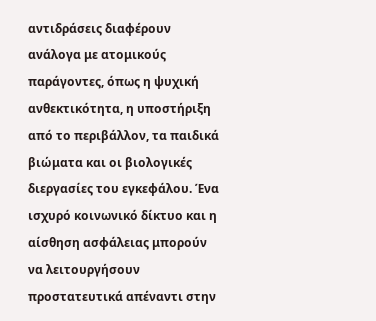αντιδράσεις διαφέρουν ανάλογα με ατομικούς παράγοντες, όπως η ψυχική ανθεκτικότητα, η υποστήριξη από το περιβάλλον, τα παιδικά βιώματα και οι βιολογικές διεργασίες του εγκεφάλου. Ένα ισχυρό κοινωνικό δίκτυο και η αίσθηση ασφάλειας μπορούν να λειτουργήσουν προστατευτικά απέναντι στην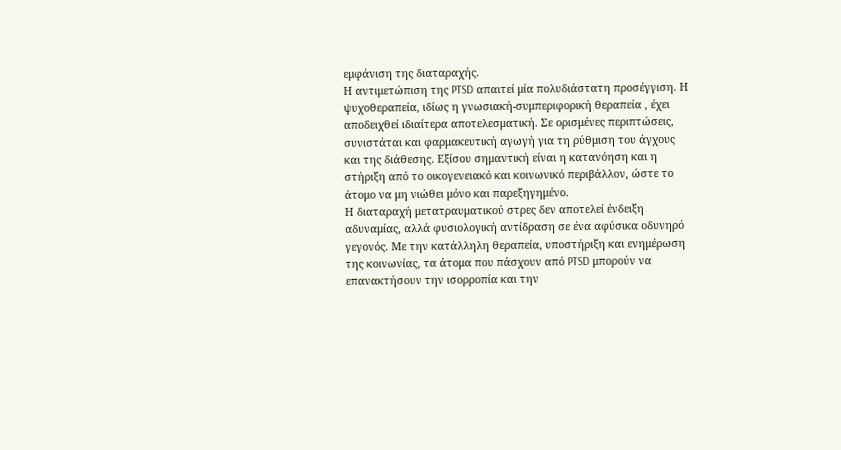εμφάνιση της διαταραχής.
Η αντιμετώπιση της PTSD απαιτεί μία πολυδιάστατη προσέγγιση. Η ψυχοθεραπεία, ιδίως η γνωσιακή-συμπεριφορική θεραπεία , έχει αποδειχθεί ιδιαίτερα αποτελεσματική. Σε ορισμένες περιπτώσεις, συνιστάται και φαρμακευτική αγωγή για τη ρύθμιση του άγχους και της διάθεσης. Εξίσου σημαντική είναι η κατανόηση και η στήριξη από το οικογενειακό και κοινωνικό περιβάλλον, ώστε το άτομο να μη νιώθει μόνο και παρεξηγημένο.
Η διαταραχή μετατραυματικού στρες δεν αποτελεί ένδειξη αδυναμίας, αλλά φυσιολογική αντίδραση σε ένα αφύσικα οδυνηρό γεγονός. Με την κατάλληλη θεραπεία, υποστήριξη και ενημέρωση της κοινωνίας, τα άτομα που πάσχουν από PTSD μπορούν να επανακτήσουν την ισορροπία και την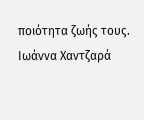ποιότητα ζωής τους.
Ιωάννα Χαντζαρά